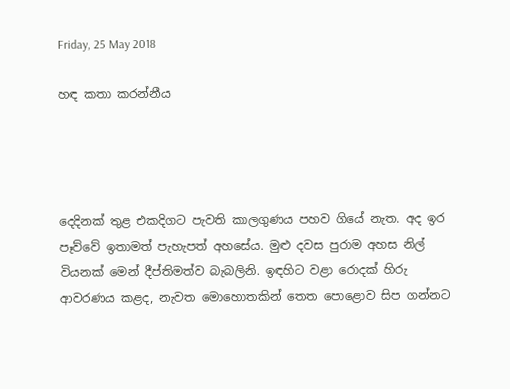Friday, 25 May 2018

හඳ කතා කරන්නීය




දෙදිනක් තුළ එකදිගට පැවති කාලගුණය පහව ගියේ නැත. අද ඉර පෑව්වේ ඉතාමත් පැහැපත් අහසේය. මුළු දවස පුරාම අහස නිල් වියනක් මෙන් දීප්තිමත්ව බැබලිනි. ඉඳහිට වළා රොදක් හිරු ආවරණය කළද, නැවත මොහොතකින් තෙත පොළොව සිප ගන්නට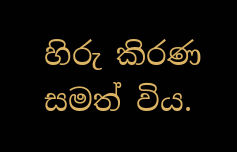හිරු කිරණ සමත් විය.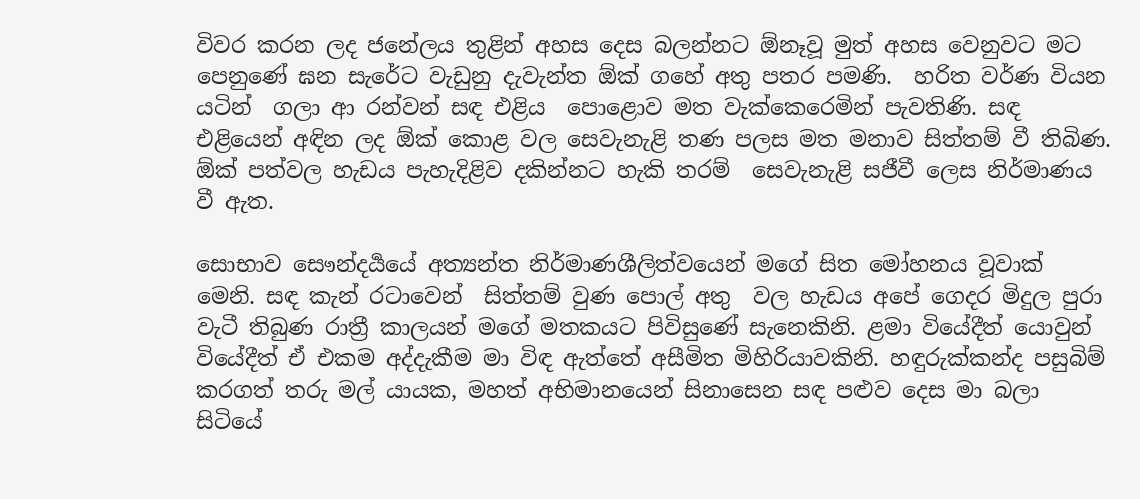විවර කරන ලද ජනේලය තුළින් අහස දෙස බලන්නට ඕනෑවූ මුත් අහස වෙනුවට මට පෙනුණේ ඝන සැරේට වැඩුනු දැවැන්ත ඕක් ගහේ අතු පතර පමණි.  හරිත වර්ණ වියන යටින්  ගලා ආ රන්වන් සඳ එළිය  පොළොව මත වැක්කෙරෙමින් පැවතිණි. සඳ එළියෙන් අඳින ලද ඕක් කොළ වල සෙවැනැළි තණ පලස මත මනාව සිත්තම් වී තිබිණ. ඕක් පත්වල හැඩය පැහැදිළිව දකින්නට හැකි තරම්  සෙවැනැළි සජීවී ලෙස නිර්මාණය වී ඇත.

සොභාව සෞන්දර්‍යයේ අත්‍යන්ත නිර්මාණශීලිත්වයෙන් මගේ සිත මෝහනය වූවාක් මෙනි. සඳ කැන් රටාවෙන්  සිත්තම් වුණ පොල් අතු  වල හැඩය අපේ ගෙදර මිදුල පුරා වැටී තිබුණ රාත්‍රී කාලයන් මගේ මතකයට පිවිසුණේ සැනෙකිනි. ළමා වියේදීත් යොවුන් වියේදීත් ඒ එකම අද්දැකීම මා විඳ ඇත්තේ අසීමිත මිහිරියාවකිනි. හඳුරුක්කන්ද පසුබිම් කරගත් තරු මල් යායක, මහත් අභිමානයෙන් සිනාසෙන සඳ පළුව දෙස මා බලා සිටියේ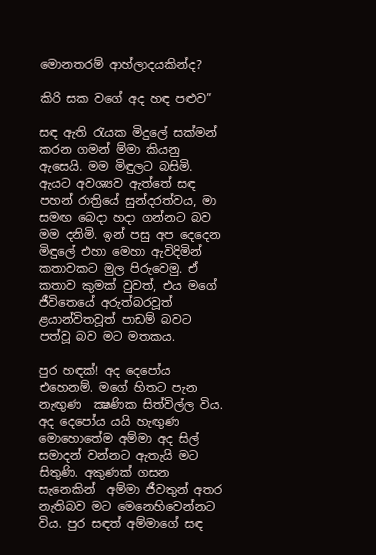මොනතරම් ආහ්ලාදයකින්ද?

කිරි සක වගේ අද හඳ පළුව”

සඳ ඇති රැයක මිදුලේ සක්මන් කරන ගමන් ම්මා කියනු ඇසෙයි. මම මිඳුලට බසිමි. ඇයට අවශ්‍යව ඇත්තේ සඳ පහන් රාත්‍රියේ සුන්දරත්වය, මා සමඟ බෙදා හදා ගන්නට බව මම දනිමි. ඉන් පසු අප දෙදෙන මිඳුලේ එහා මෙහා ඇවිදිමින් කතාවකට මුල පිරුවෙමු. ඒ කතාව කුමක් වුවත්, එය මගේ ජීවිතෙයේ අරුත්බරවූත් ළයාන්විතවූත් පාඩම් බවට පත්වූ බව මට මතකය.

පුර හඳක්! අද දෙපෝය එහෙනම්. මගේ හිතට පැන නැඟුණ  ක්‍ෂණික සිත්විල්ල විය. අද දෙපෝය යයි හැඟුණ මොහොතේම අම්මා අද සිල් සමාදන් වන්නට ඇතැයි මට සිතුණි. අකුණක් ගසන සැනෙකින්  අම්මා ජීවතුන් අතර නැතිබව මට මෙනෙහිවෙන්නට විය. පුර සඳත් අම්මාගේ සඳ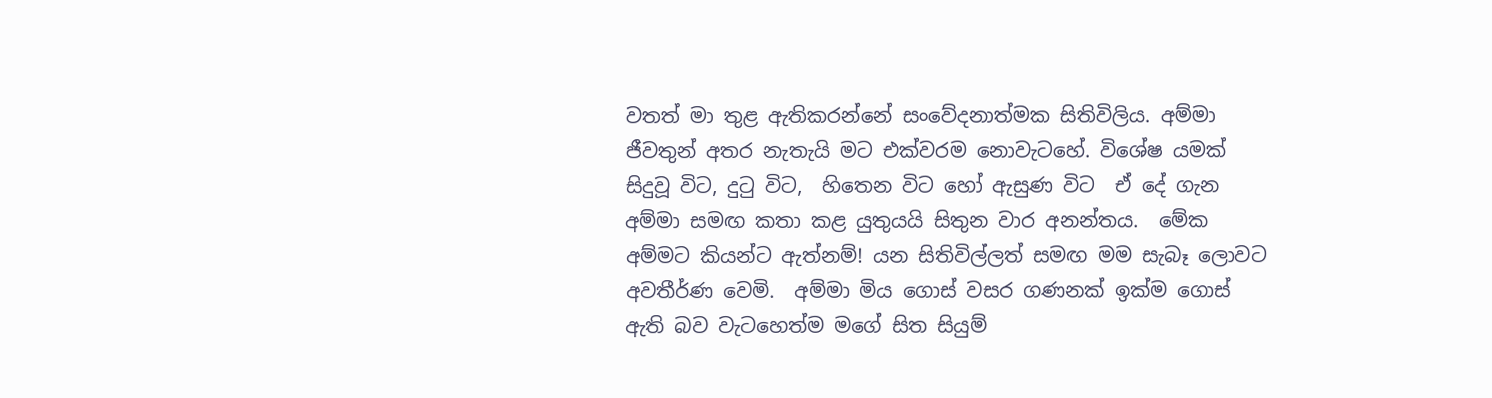වතත් මා තුළ ඇතිකරන්නේ සංවේදනාත්මක සිතිවිලිය. අම්මා ජීවතුන් අතර නැතැයි මට එක්වරම නොවැටහේ. විශේෂ යමක් සිදුවූ විට, දුටු විට,  හිතෙන විට හෝ ඇසුණ විට  ඒ දේ ගැන අම්මා සමඟ කතා කළ යුතුයයි සිතුන වාර අනන්තය.  මේක අම්මට කියන්ට ඇත්නම්! යන සිතිවිල්ලත් සමඟ මම සැබෑ ලොවට අවතීර්ණ වෙමි.  අම්මා මිය ගොස් වසර ගණනක් ඉක්ම ගොස්  ඇති බව වැටහෙත්ම මගේ සිත සියුම්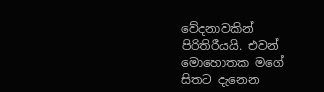වේදනාවකින්  පිරිතිරීයයි. එවන් මොහොතක මගේ සිතට දැනෙන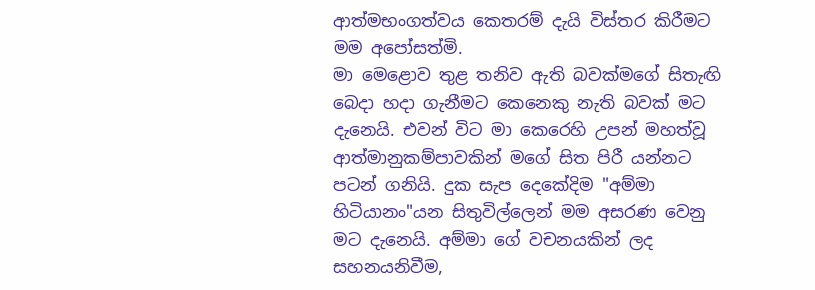ආත්මභංගත්වය කෙතරම් දැයි විස්තර කිරීමට මම අපෝසත්මි.
මා මෙළොව තුළ තනිව ඇති බවක්මගේ සිතැඟි බෙදා හදා ගැනීමට කෙනෙකු නැති බවක් මට දැනෙයි. එවන් විට මා කෙරෙහි උපන් මහත්වූ ආත්මානුකම්පාවකින් මගේ සිත පිරී යන්නට පටන් ගනියි. දුක සැප දෙකේදිම "අම්මා හිටියානං"යන සිතුවිල්ලෙන් මම අසරණ වෙනු මට දැනෙයි. අම්මා ගේ වචනයකින් ලද සහනයනිවීම,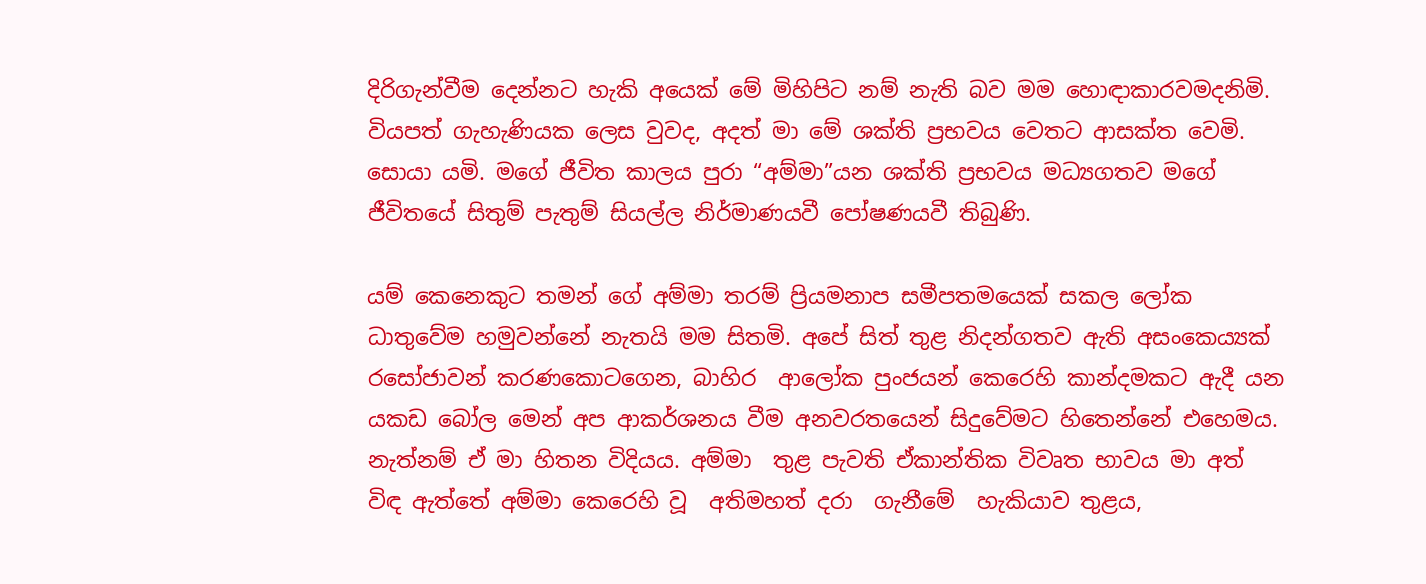දිරිගැන්වීම දෙන්නට හැකි අයෙක් මේ මිහිපිට නම් නැති බව මම හොඳාකාරවමදනිමි. වියපත් ගැහැණියක ලෙස වුවද, අදත් මා මේ ශක්ති ප්‍රභවය වෙතට ආසක්ත වෙමි. සොයා යමි. මගේ ජීවිත කාලය පුරා “අම්මා”යන ශක්ති ප්‍රභවය මධ්‍යගතව මගේ ජීවිතයේ සිතුම් පැතුම් සියල්ල නිර්මාණයවී පෝෂණයවී තිබුණි.

යම් කෙනෙකුට තමන් ගේ අම්මා තරම් ප්‍රියමනාප සමීපතමයෙක් සකල ලෝක ධාතුවේම හමුවන්නේ නැතයි මම සිතමි. අපේ සිත් තුළ නිදන්ගතව ඇති අසංකෙය්‍යක් රසෝජාවන් කරණකොටගෙන, බාහිර  ආලෝක පුංජයන් කෙරෙහි කාන්දමකට ඇදී යන යකඩ බෝල මෙන් අප ආකර්ශනය වීම අනවරතයෙන් සිදුවේමට හිතෙන්නේ එහෙමය. නැත්නම් ඒ මා හිතන විදියය. අම්මා  තුළ පැවති ඒකාන්තික විවෘත භාවය මා අත් විඳ ඇත්තේ අම්මා කෙරෙහි වූ  අතිමහත් දරා  ගැනීමේ  හැකියාව තුළය,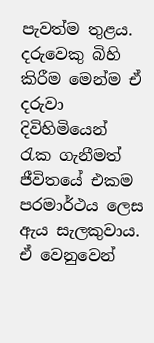පැවත්ම තුළය. දරුවෙකු බිහි කිරීම මෙන්ම ඒ දරුවා දිවිහිමියෙන් රැක ගැනීමත්  ජීවිතයේ එකම පරමාර්ථය ලෙස ඇය සැලකුවාය. ඒ වෙනුවෙන්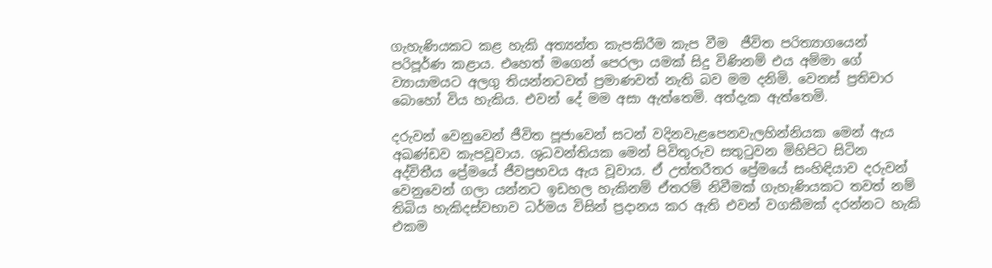ගැහැණියකට කළ හැකි අත්‍යන්ත කැපකිරීම කැප වීම  ජීවිත පරිත්‍යාගයෙන් පරිපූර්ණ කළාය. එහෙත් මගෙන් පෙරලා යමක් සිදු විණිනම් එය අම්මා ගේ ව්‍යායාමයට අලගු තියන්නටවත් ප්‍රමාණවත් නැති බව මම දනිමි. වෙනස් ප්‍රතිචාර බොහෝ විය හැකිය. එවන් දේ මම අසා ඇත්තෙමි. අත්දැක ඇත්තෙමි.

දරුවන් වෙනුවෙන් ජීවිත පූජාවෙන් සටන් වදිනවැළපෙනවැලහින්නියක මෙන් ඇය අඛණ්ඩව කැපවූවාය. ශුධවන්තියක මෙන් පිවිතුරුව සතුටුවන මිහිපිට සිටින අද්විතීය ප්‍රේමයේ ජීවප්‍රභවය ඇය වූවාය. ඒ උත්තරීතර ප්‍රේමයේ සංහිඳියාව දරුවන් වෙනුවෙන් ගලා යන්නට ඉඩහල හැකිනම් ඒතරම් නිවීමක් ගැහැණියකට තවත් නම් තිබිය හැකිදස්වභාව ධර්මය විසින් ප්‍රදානය කර ඇති එවන් වගකීමක් දරන්නට හැකි එකම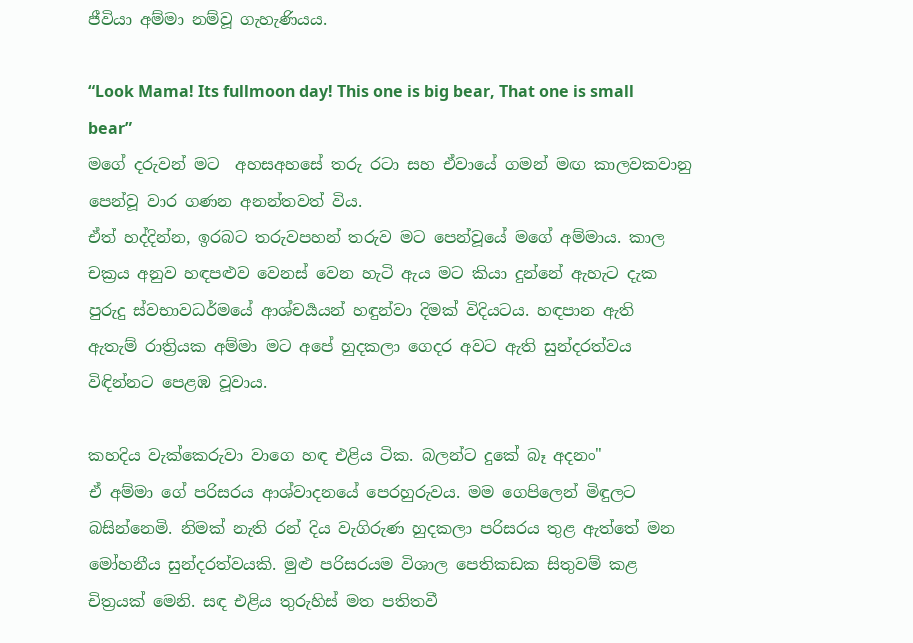ජීවියා අම්මා නම්වූ ගැහැණියය.

“Look Mama! Its fullmoon day! This one is big bear, That one is small bear”
මගේ දරුවන් මට  අහසඅහසේ තරු රටා සහ ඒවායේ ගමන් මඟ කාලවකවානු පෙන්වූ වාර ගණන අනන්තවත් විය.
ඒත් හද්දින්න, ඉරබට තරුවපහන් තරුව මට පෙන්වූයේ මගේ අම්මාය. කාල චක්‍රය අනුව හඳපළුව වෙනස් වෙන හැටි ඇය මට කියා දුන්නේ ඇහැට දැක පුරුදු ස්වභාවධර්මයේ ආශ්චර්‍යයන් හඳුන්වා දිමක් විදියටය. හඳපාන ඇති  ඇතැම් රාත්‍රියක අම්මා මට අපේ හුදකලා ගෙදර අවට ඇති සුන්දරත්වය විඳින්නට පෙළඹ වූවාය.

කහදිය වැක්කෙරුවා වාගෙ හඳ එළිය ටික. බලන්ට දුකේ බෑ අදනං"
ඒ අම්මා ගේ පරිසරය ආශ්වාදනයේ පෙරහුරුවය. මම ගෙපිලෙන් මිඳුලට බසින්නෙමි. නිමක් නැති රන් දිය වැගිරුණ හුදකලා පරිසරය තුළ ඇත්තේ මන මෝහනීය සුන්දරත්වයකි. මුළු පරිසරයම විශාල පෙතිකඩක සිතුවම් කළ චිත්‍රයක් මෙනි. සඳ එළිය තුරුහිස් මත පතිතවී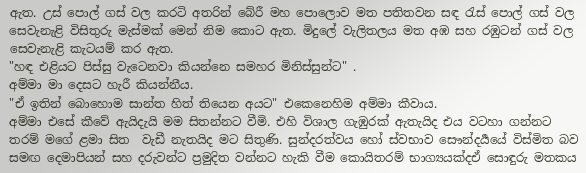ඇත. උස් පොල් ගස් වල කරටි අතරින් බේරී මහ පොලොව මත පතිතවන සඳ රැස් පොල් ගස් වල සෙවැනැළි විසිතුරු මැස්මක් මෙන් නිම කොට ඇත. මිදුලේ වැලිතලය මත අඹ සහ රඹුටන් ගස් වල සෙවැනැළි කැටයම් කර ඇත.
"හඳ එළියට පිස්සු වැටෙනවා කියන්නෙ සමහර මිනිස්සුන්ට" .
අම්මා මා දෙසට හැරී කියන්නීය.
"ඒ ඉතින් බොහොම සාන්ත හිත් තියෙන අයට" එකෙනෙහිම අම්මා කීවාය.
අම්මා එසේ කීවේ ඇයිදැයි මම සිතන්නට වීමි. එහි විශාල ගැඹුරක් ඇතැයිද එය වටහා ගන්නට තරම් මගේ ළමා සිත  වැඩී නැතයිද මට සිතුණි. සුන්දරත්වය හෝ ස්වභාව සෞන්දර්‍යයේ විස්මිත බව සමඟ දෙමාපියන් සහ දරුවන්ට ප්‍රමුදිත වන්නට හැකි වීම කොයිතරම් භාග්‍යයක්දඒ සොඳුරු මතකය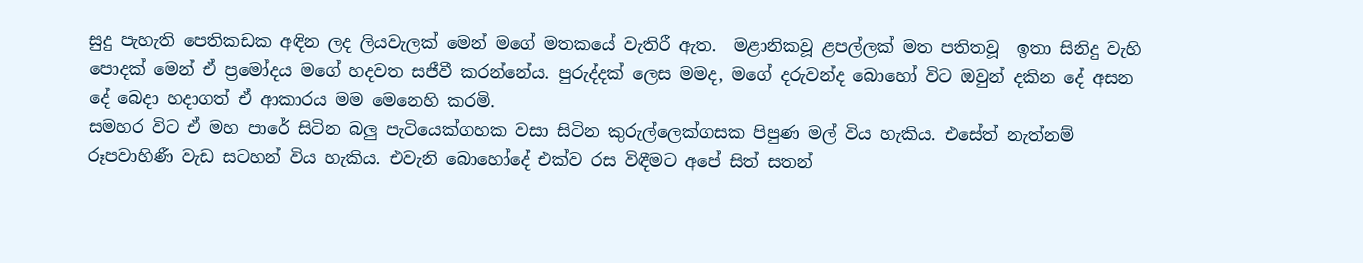සුදු පැහැති පෙතිකඩක අඳින ලද ලියවැලක් මෙන් මගේ මතකයේ වැතිරී ඇත.  මළානිකවූ ළපල්ලක් මත පතිතවූ  ඉතා සිනිදු වැහි පොදක් මෙන් ඒ ප්‍රමෝදය මගේ හදවත සජීවී කරන්නේය. පුරුද්දක් ලෙස මමද, මගේ දරුවන්ද බොහෝ විට ඔවුන් දකින දේ අසන දේ බෙදා හදාගත් ඒ ආකාරය මම මෙනෙහි කරමි.
සමහර විට ඒ මහ පාරේ සිටින බලු පැටියෙක්ගහක වසා සිටින කුරුල්ලෙක්ගසක පිපුණ මල් විය හැකිය. එසේත් නැත්නම් රූපවාහිණී වැඩ සටහන් විය හැකිය. එවැනි බොහෝදේ එක්ව රස විඳීමට අපේ සිත් සතන්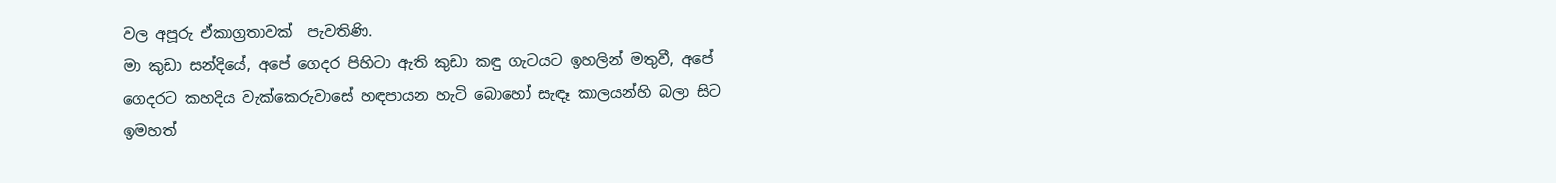වල අපූරු ඒකාග්‍රතාවක්  පැවතිණි.
මා කුඩා සන්දියේ, අපේ ගෙදර පිහිටා ඇති කුඩා කඳු ගැටයට ඉහලින් මතුවී, අපේ ගෙදරට කහදිය වැක්කෙරුවාසේ හඳපායන හැටි බොහෝ සැඳෑ කාලයන්හි බලා සිට ඉමහත්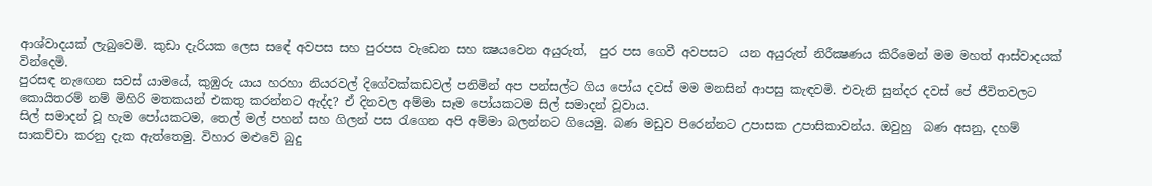ආශ්වාදයක් ලැබුවෙමි. කුඩා දැරියක ලෙස සඳේ අවපස සහ පුරපස වැඩෙන සහ ක්‍ෂයවෙන අයුරුත්,  පුර පස ගෙවී අවපසට  යන අයුරුත් නිරීක්‍ෂණය කිරීමෙන් මම මහත් ආස්වාදයක් වින්දෙමි.
පුරසඳ නැඟෙන සවස් යාමයේ, කුඹුරු යාය හරහා නියරවල් දිගේවක්කඩවල් පනිමින් අප පන්සල්ට ගිය පෝය දවස් මම මනසින් ආපසු කැඳවමි. එවැනි සුන්දර දවස් පේ ජීවිතවලට කොයිතරම් නම් මිහිරි මතකයන් එකතු කරන්නට ඇද්ද? ඒ දිනවල අම්මා සෑම පෝයකටම සිල් සමාදන් වූවාය.
සිල් සමාදන් වූ හැම පෝයකටම, තෙල් මල් පහන් සහ ගිලන් පස රැගෙන අපි අම්මා බලන්නට ගියෙමු. බණ මඩුව පිරෙන්නට උපාසක උපාසිකාවන්ය. ඔවුහු  බණ අසනු, දහම් සාකච්චා කරනු දැක ඇත්තෙමු. විහාර මළුවේ බුදු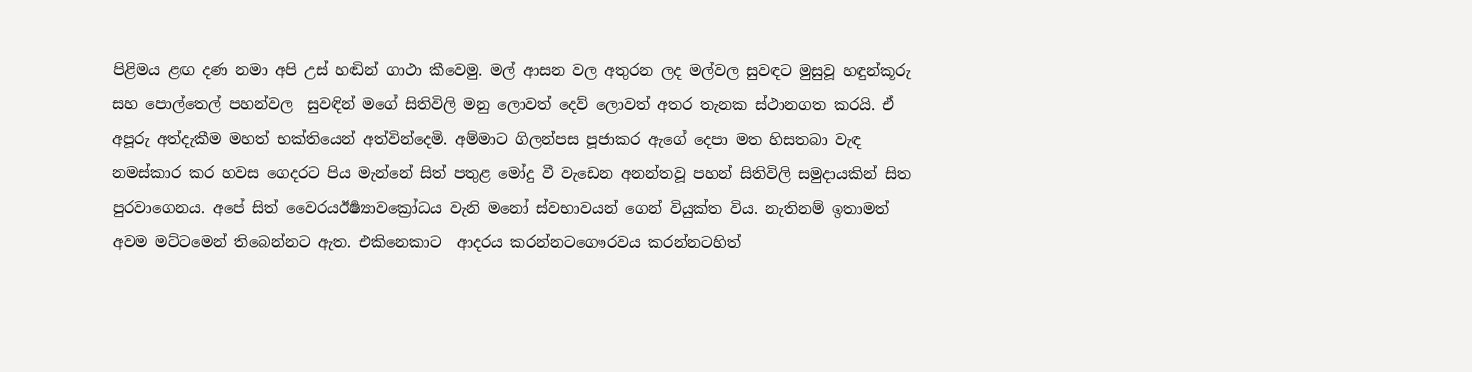පිළිමය ළඟ දණ නමා අපි උස් හඬින් ගාථා කීවෙමු. මල් ආසන වල අතුරන ලද මල්වල සුවඳට මුසුවූ හඳුන්කූරු සහ පොල්තෙල් පහන්වල  සුවඳින් මගේ සිතිවිලි මනු ලොවත් දෙව් ලොවත් අතර තැනක ස්ථානගත කරයි. ඒ අපූරු අත්දැකීම මහත් භක්තියෙන් අත්වින්දෙමි. අම්මාට ගිලන්පස පූජාකර ඇගේ දෙපා මත හිසතබා වැඳ නමස්කාර කර හවස ගෙදරට පිය මැන්නේ සිත් පතුළ මෝදු වී වැඩෙන අනන්තවූ පහන් සිතිවිලි සමුදායකින් සිත පුරවාගෙනය. අපේ සිත් වෛරයඊර්‍ෂ්‍යාවක්‍රෝධය වැනි මනෝ ස්වභාවයන් ගෙන් වියුක්ත විය. නැතිනම් ඉතාමත් අවම මට්ටමෙන් තිබෙන්නට ඇත. එකිනෙකාට  ආදරය කරන්නටගෞරවය කරන්නටහිත්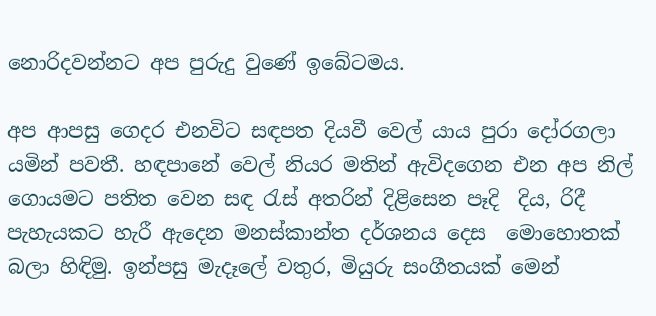නොරිදවන්නට අප පුරුදු වුණේ ඉබේටමය.

අප ආපසු ගෙදර එනවිට සඳපත දියවී වෙල් යාය පුරා දෝරගලා යමින් පවතී. හඳපානේ වෙල් නියර මතින් ඇවිදගෙන එන අප නිල් ගොයමට පතිත වෙන සඳ රැස් අතරින් දිළිසෙන පෑදි  දිය, රිදී පැහැයකට හැරී ඇදෙන මනස්කාන්ත දර්ශනය දෙස  මොහොතක් බලා හිඳිමු. ඉන්පසු මැදෑලේ වතුර, මියුරු සංගීතයක් මෙන්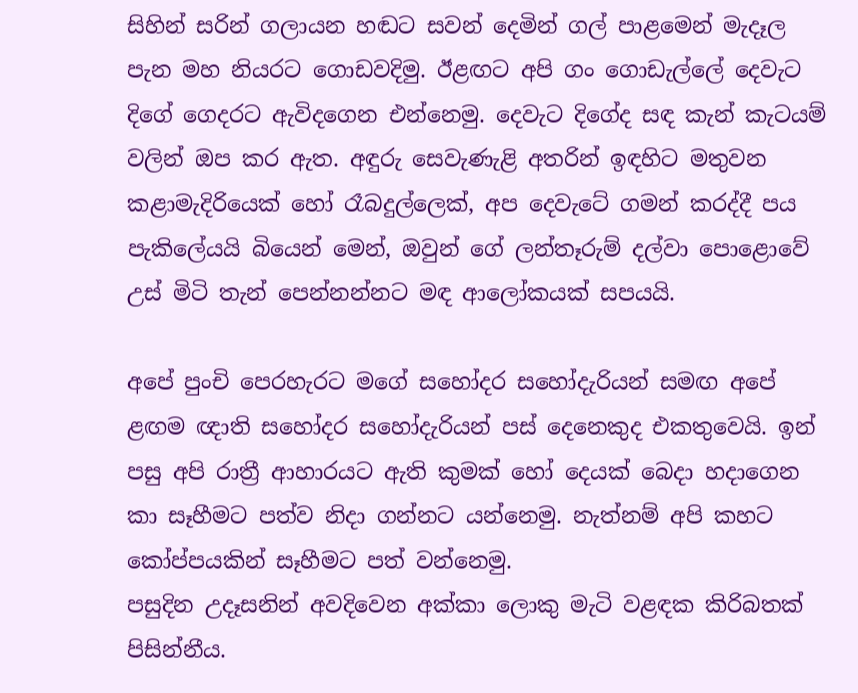සිහින් සරින් ගලායන හඬට සවන් දෙමින් ගල් පාළමෙන් මැදෑල පැන මහ නියරට ගොඩවදිමු. ඊළඟට අපි ගං ගොඩැල්ලේ දෙවැට දිගේ ගෙදරට ඇවිදගෙන එන්නෙමු. දෙවැට දිගේද සඳ කැන් කැටයම් වලින් ඔප කර ඇත. අඳුරු සෙවැණැළි අතරින් ඉඳහිට මතුවන කළාමැදිරියෙක් හෝ රෑබදුල්ලෙක්, අප දෙවැටේ ගමන් කරද්දී පය පැකිලේයයි බියෙන් මෙන්, ඔවුන් ගේ ලන්තෑරුම් දල්වා පොළොවේ උස් මිටි තැන් පෙන්නන්නට මඳ ආලෝකයක් සපයයි.

අපේ පුංචි පෙරහැරට මගේ සහෝදර සහෝදැරියන් සමඟ අපේ ළඟම ඥාති සහෝදර සහෝදැරියන් පස් දෙනෙකුද එකතුවෙයි. ඉන් පසු අපි රාත්‍රී ආහාරයට ඇති කුමක් හෝ දෙයක් බෙදා හදාගෙන කා සෑහීමට පත්ව නිදා ගන්නට යන්නෙමු. නැත්නම් අපි කහට කෝප්පයකින් සෑහීමට පත් වන්නෙමු.
පසුදින උදෑසනින් අවදිවෙන අක්කා ලොකු මැටි වළඳක කිරිබතක් පිසින්නීය.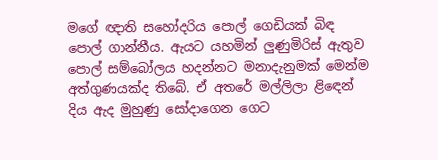මගේ ඥාති සහෝදරිය පොල් ගෙඩියක් බිඳ පොල් ගාන්නීය. ඇයට යහමින් ලුණුමිරිස් ඇතුව පොල් සම්බෝලය හදන්නට මනාදැනුමක් මෙන්ම අත්ගුණයක්ද තිබේ. ඒ අතරේ මල්ලිලා ළිඳෙන් දිය ඇද මුහුණු සෝදාගෙන ගෙට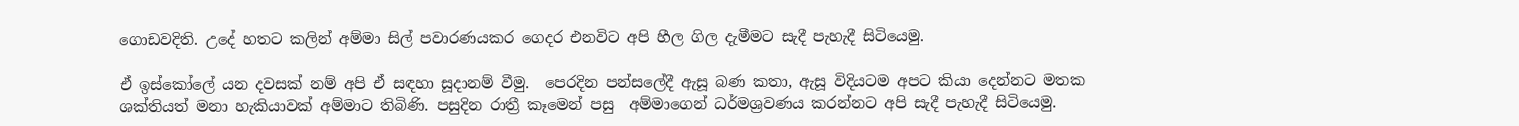ගොඩවදිති. උදේ හතට කලින් අම්මා සිල් පවාරණයකර ගෙදර එනවිට අපි හීල ගිල දැමීමට සැදී පැහැදී සිටියෙමු.

ඒ ඉස්කෝලේ යන දවසක් නම් අපි ඒ සඳහා සූදානම් වීමු.  පෙරදින පන්සලේදී ඇසූ බණ කතා, ඇසූ විදියටම අපට කියා දෙන්නට මතක ශක්තියත් මනා හැකියාවක් අම්මාට තිබිණි. පසුදින රාත්‍රී කෑමෙන් පසු  අම්මාගෙන් ධර්මශ්‍රවණය කරන්නට අපි සැදී පැහැදී සිටියෙමු.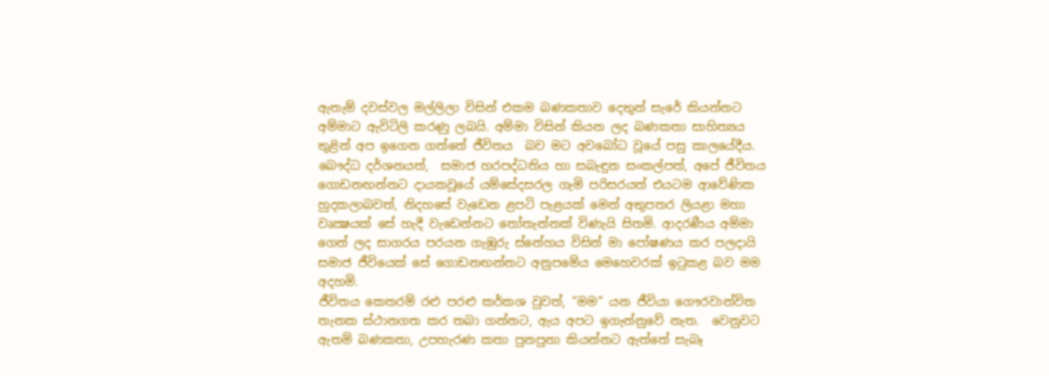ඇතැම් දවස්වල මල්ලිලා විසින් එකම බණකතාව දෙතුන් සැරේ කියන්නට අම්මාට ඇවිටිලි කරණු ලබයි. අම්මා විසින් කියන ලද බණකතා සාහිත්‍යය තුළින් අප ඉගෙන ගත්තේ ජීවිතය  බව මට අවබෝධ වූයේ පසු කාලයේදීය.
බෞද්ධ දර්ශනයත්,  සමාජ හරපද්ධතිය හා සබැඳුන සංකල්පත්, අපේ ජීවිතය ගොඩනඟන්නට දායකවූයේ යම්සේදසරල ගැමි පරිසරයත් එයටම ආවේණික හුදකලාබවත්, නිදහසේ වැඩෙන ළපටි පැළයක් මෙන් අතුපතර ලියළා මහා වෘක්‍ෂයක් සේ හැදී වැඩෙන්නට තෝතැන්නක් විණැයි සිතමි. ආදරණීය අම්මා ගෙන් ලද සාගරය පරයන ගැඹුරු ස්නේහය විසින් මා පෝෂණය කර පලදායි සමාජ ජීවියෙක්‍ සේ ගොඩනඟන්නට අනුපමේය මෙහෙවරක් ඉටුකළ බව මම අදහමි.
ජීවිතය කෙතරම් රළු පරළු කර්කශ වුවත්, “මම” යන ජීවියා ගෞරවාන්විත තැනක ස්ථානගත කර තබා ගන්නට, ඇය අපට ඉගැන්නුවේ නැත.  වෙනුවට ඇතම් බණකතා, උපහැරණ කතා පුනපුනා කියන්නට ඇත්තේ සැබෑ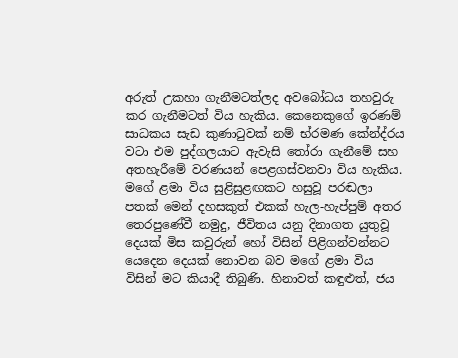අරුත් උකහා ගැනීමටත්ලද අවබෝධය තහවුරු කර ගැනීමටත් විය හැකිය. කෙනෙකුගේ ඉරණම් සාධකය සැඩ කුණාටුවක් නම් භ්රමණ කේන්ද්රය වටා එම පුද්ගලයාට ඇවැසි තෝරා ගැනීමේ සහ අතහැරීමේ වරණයන් පෙළගස්වනවා විය හැකිය.  මගේ ළමා විය සුළිසුළඟකට හසුවූ පරඬලා පතක් මෙන් දහසකුත් එකක් හැල-හැප්පුම් අතර තෙරපුණේවී නමුදු, ජීවිතය යනු දිනාගත යුතුවූ දෙයක් මිස කවුරුන් හෝ විසින් පිළිගන්වන්නට යෙදෙන දෙයක් නොවන බව මගේ ළමා විය විසින් මට කියාදී තිබුණි. හිනාවත් කඳුළුත්, ජය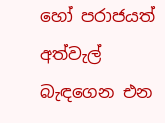හෝ පරාජයත් අත්වැල් බැඳගෙන එන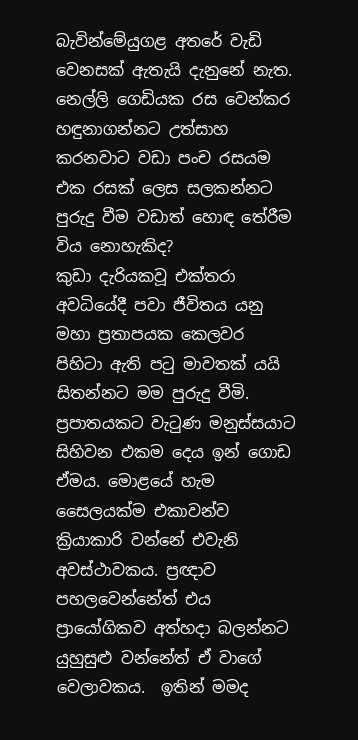බැවින්මේයුගළ අතරේ වැඩි වෙනසක් ඇතැයි දැනුනේ නැත. නෙල්ලි ගෙඩියක රස වෙන්කර හඳුනාගන්නට උත්සාහ කරනවාට වඩා පංච රසයම එක රසක් ලෙස සලකන්නට පුරුදු වීම වඩාත් හොඳ තේරීම විය නොහැකිද?
කුඩා දැරියකවූ එක්තරා අවධියේදී පවා ජීවිතය යනු මහා ප්‍රතාපයක කෙලවර පිහිටා ඇති පටු මාවතක් යයි සිතන්නට මම පුරුදු වීමි. ප්‍රපාතයකට වැටුණ මනුස්සයාට සිහිවන එකම දෙය ඉන් ගොඩ ඒමය. මොළයේ හැම සෛලයක්ම එකාවන්ව ක්‍රියාකාරි වන්නේ එවැනි අවස්ථාවකය. ප්‍රඥාව පහලවෙන්නේත් එය ප්‍රායෝගිකව අත්හදා බලන්නට යුහුසුළු වන්නේත් ඒ වාගේ වෙලාවකය.  ඉතින් මමද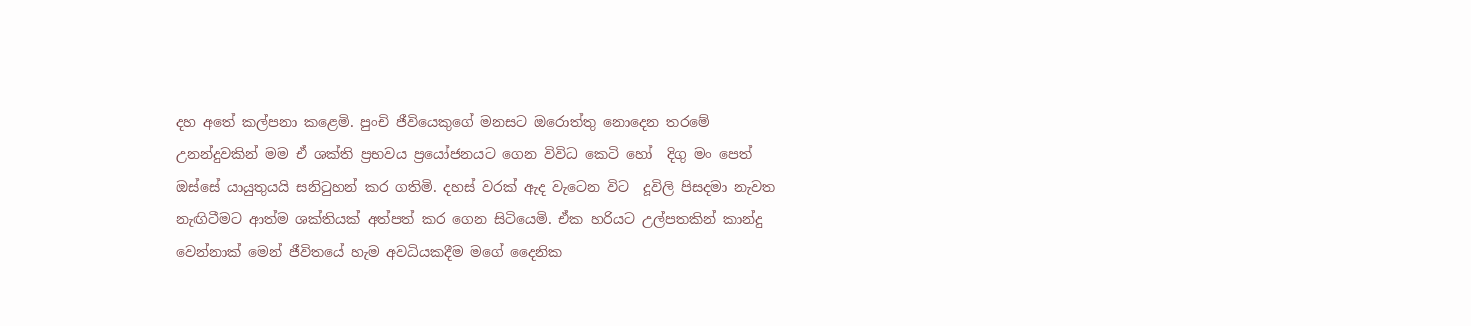දහ අතේ කල්පනා කළෙමි. පුංචි ජීවියෙකුගේ මනසට ඔරොත්තු නොදෙන තරමේ උනන්දුවකින් මම ඒ ශක්ති ප්‍රභවය ප්‍රයෝජනයට ගෙන විවිධ කෙටි හෝ  දිගු මං පෙත් ඔස්සේ යායුතුයයි සනිටුහන් කර ගතිමි. දහස් වරක් ඇද වැටෙන විට  දූවිලි පිසදමා නැවත නැඟිටීමට ආත්ම ශක්තියක් අත්පත් කර ගෙන සිටියෙමි. ඒක හරියට උල්පතකින් කාන්දු වෙන්නාක් මෙන් ජීවිතයේ හැම අවධියකදීම මගේ දෛනික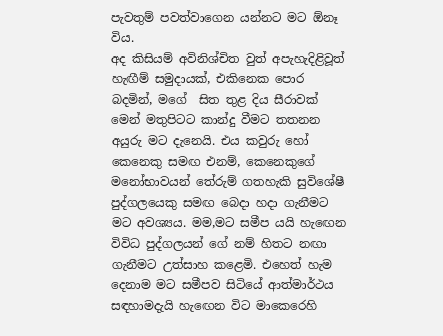පැවතුම් පවත්වාගෙන යන්නට මට ඕනෑ විය.
අද කිසියම් අවිනිශ්චිත වුත් අපැහැදිළිවූත් හැඟීම් සමුදායක්, එකිනෙක පොර බදමින්, මගේ  සිත තුළ දිය සීරාවක් මෙන් මතුපිටට කාන්දු වීමට තතනන අයුරු මට දැනෙයි. එය කවුරු හෝ කෙනෙකු සමඟ එනම්, කෙනෙකුගේ මනෝභාවයන් තේරුම් ගතහැකි සුවිශේෂී පුද්ගලයෙකු සමඟ බෙදා හදා ගැනීමට මට අවශ්‍යය. මම,මට සමීප යයි හැඟෙන විවිධ පුද්ගලයන් ගේ නම් හිතට නඟා ගැනීමට උත්සාහ කළෙමි. එහෙත් හැම දෙනාම මට සමීපව සිටියේ ආත්මාර්ථය සඳහාමදැයි හැඟෙන විට මාකෙරෙහි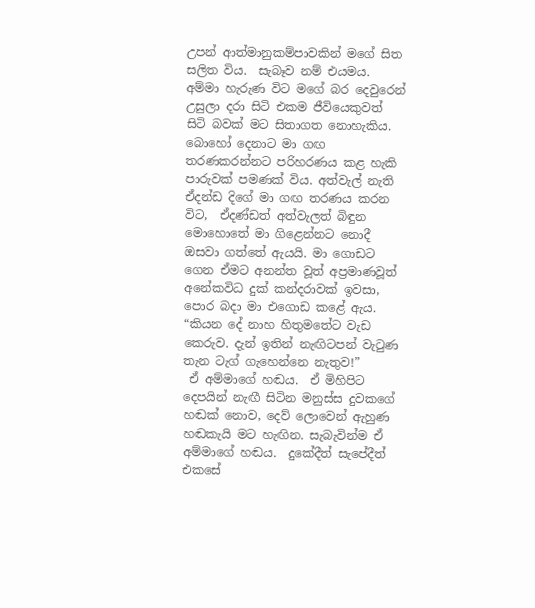උපන් ආත්මානුකම්පාවකින් මගේ සිත සලිත විය.  සැබෑව නම් එයමය. අම්මා හැරුණ විට මගේ බර දෙවුරෙන් උසුලා දරා සිටි එකම ජීවියෙකුවත් සිටි බවක් මට සිතාගත නොහැකිය.
බොහෝ දෙනාට මා ගඟ තරණකරන්නට පරිහරණය කළ හැකි පාරුවක් පමණක් විය. අත්වැල් නැති ඒදන්ඩ දිගේ මා ගඟ තරණය කරන විට,  ඒදණ්ඩත් අත්වැලත් බිඳුන මොහොතේ මා ගිළෙන්නට නොදී ඔසවා ගත්තේ ඇයයි. මා ගොඩට ගෙන ඒමට අනන්ත වූත් අප්‍රමාණවූත් අනේකවිධ දුක් කන්දරාවක් ඉවසා, පොර බදා මා එගොඩ කළේ ඇය.
“කියන දේ නාහ හිතුමතේට වැඩ කෙරුව. දැන් ඉතින් නැඟිටපන් වැටුණ තැන ටැග් ගැහෙන්නෙ නැතුව!”
 ඒ අම්මාගේ හඬය.  ඒ මිහිපිට දෙපයින් නැඟී සිටින මනුස්ස දුවකගේ හඬක් නොව, දෙව් ලොවෙන් ඇහුණ හඬකැයි මට හැඟින. සැබැවින්ම ඒ අම්මාගේ හඬය.  දුකේදීත් සැපේදීත් එකසේ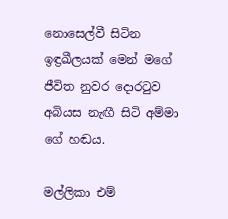නොසෙල්වී සිටින ඉඳ්‍රඛීලයක් මෙන් මගේ ජීවිත නුවර දොරටුව අබියස නැඟී සිටි අම්මා ගේ හඬය.

මල්ලිකා එම්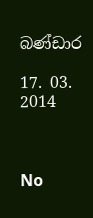බණ්ඩාර

17. 03. 2014



No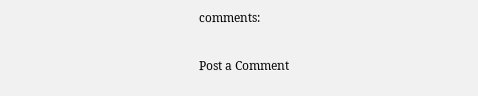comments:

Post a Comment